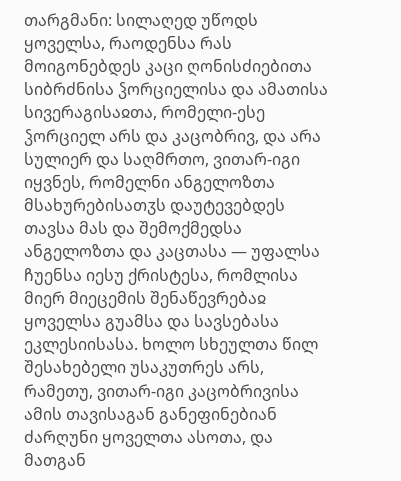თარგმანი: სილაღედ უწოდს ყოველსა, რაოდენსა რას მოიგონებდეს კაცი ღონისძიებითა სიბრძნისა ჴორციელისა და ამათისა სივერაგისაჲთა, რომელი-ესე ჴორციელ არს და კაცობრივ, და არა სულიერ და საღმრთო, ვითარ-იგი იყვნეს, რომელნი ანგელოზთა მსახურებისათჳს დაუტევებდეს თავსა მას და შემოქმედსა ანგელოზთა და კაცთასა — უფალსა ჩუენსა იესუ ქრისტესა, რომლისა მიერ მიეცემის შენაწევრებაჲ ყოველსა გუამსა და სავსებასა ეკლესიისასა. ხოლო სხეულთა წილ შესახებელი უსაკუთრეს არს, რამეთუ, ვითარ-იგი კაცობრივისა ამის თავისაგან განეფინებიან ძარღუნი ყოველთა ასოთა, და მათგან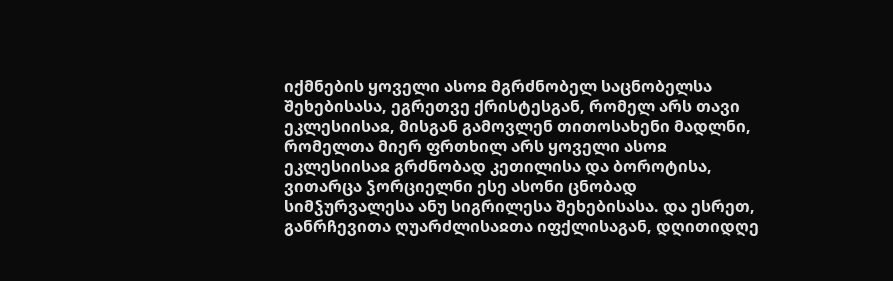იქმნების ყოველი ასოჲ მგრძნობელ საცნობელსა შეხებისასა, ეგრეთვე ქრისტესგან, რომელ არს თავი ეკლესიისაჲ, მისგან გამოვლენ თითოსახენი მადლნი, რომელთა მიერ ფრთხილ არს ყოველი ასოჲ ეკლესიისაჲ გრძნობად კეთილისა და ბოროტისა, ვითარცა ჴორციელნი ესე ასონი ცნობად სიმჴურვალესა ანუ სიგრილესა შეხებისასა. და ესრეთ, განრჩევითა ღუარძლისაჲთა იფქლისაგან, დღითიდღე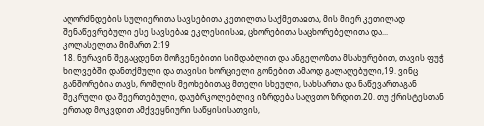აღორძნდების სულიერითა სავსებითა კეთილთა საქმეთაჲთა, მის მიერ კეთილად შენაწევრებული ესე სავსებაჲ ეკლესიისაჲ, ცხორებითა საცხორებელითა და...
კოლასელთა მიმართ 2:19
18. ნურავინ შეგაცდენთ მოჩვენებითი სიმდაბლით და ანგელოზთა მსახურებით, თავის ფუჭ ხილვებში დანთქმული და თავისი ხორციელი გონებით ამაოდ გალაღებული,19. ვინც განშორებია თავს, რომლის მეოხებითაც მთელი სხეული, სახსართა და ნაწევართაგან შეკრული და შეერთებული, დაუბრკოლებლივ იზრდება საღვთო ზრდით.20. თუ ქრისტესთან ერთად მოკვდით ამქვეყნიური საწყისისათვის,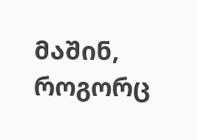მაშინ, როგორც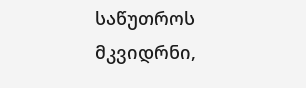საწუთროს მკვიდრნი,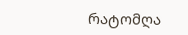რატომღა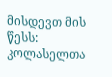მისდევთ მის წესს:
კოლასელთა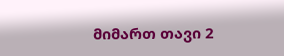მიმართ თავი 2